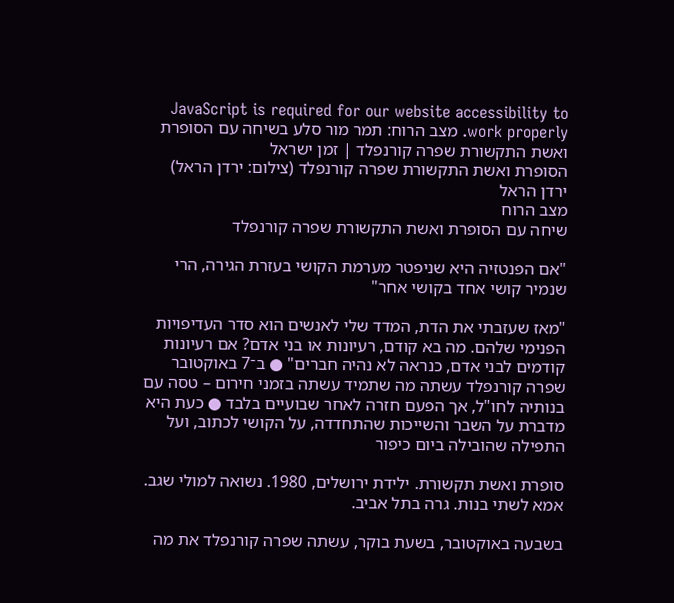JavaScript is required for our website accessibility to work properly. מצב הרוח: תמר מור סלע בשיחה עם הסופרת ואשת התקשורת שפרה קורנפלד | זמן ישראל
הסופרת ואשת התקשורת שפרה קורנפלד (צילום: ירדן הראל)
ירדן הראל
מצב הרוח
שיחה עם הסופרת ואשת התקשורת שפרה קורנפלד

"אם הפנטזיה היא שניפטר מערמת הקושי בעזרת הגירה, הרי שנמיר קושי אחד בקושי אחר"

"מאז שעזבתי את הדת, המדד שלי לאנשים הוא סדר העדיפויות הפנימי שלהם. מה בא קודם, רעיונות או בני אדם? אם רעיונות קודמים לבני אדם, כנראה לא נהיה חברים" ● ב־7 באוקטובר שפרה קורנפלד עשתה מה שתמיד עשתה בזמני חירום – טסה עם בנותיה לחו"ל, אך הפעם חזרה לאחר שבועיים בלבד ● כעת היא מדברת על השבר והשייכות שהתחדדה, על הקושי לכתוב, ועל התפילה שהובילה ביום כיפור

סופרת ואשת תקשורת. ילידת ירושלים, 1980. נשואה למולי שגב. אמא לשתי בנות. גרה בתל אביב.

בשבעה באוקטובר, בשעת בוקר, עשתה שפרה קורנפלד את מה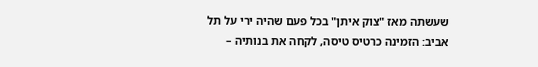שעשתה מאז "צוק איתן" בכל פעם שהיה ירי על תל אביב: הזמינה כרטיס טיסה, לקחה את בנותיה –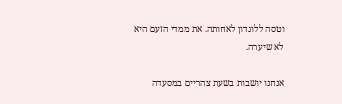וטסה ללונדון לאחותה. את ממדי הזעם היא לא שיערה.

אנחנו יושבות בשעת צהריים במסעדה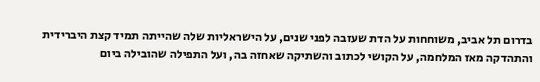בדרום תל אביב, משוחחות על הדת שעזבה לפני שנים, על הישראליות שלה שהייתה תמיד קצת היברידית והתהדקה מאז המלחמה, על הקושי לכתוב והשתיקה שאחזה בה, ועל התפילה שהובילה ביום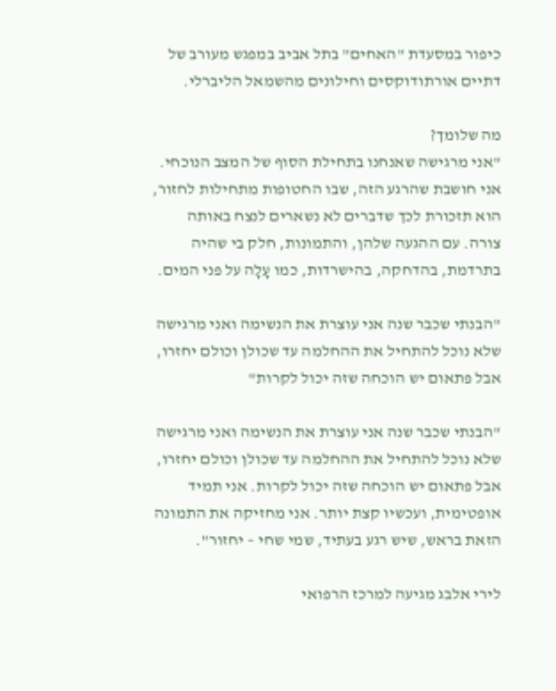כיפור במסעדת "האחים" בתל אביב במפגש מעורב של דתיים אורתודוקסים וחילונים מהשמאל הליברלי.

מה שלומך?
"אני מרגישה שאנחנו בתחילת הסוף של המצב הנוכחי. אני חושבת שהרגע הזה, שבו החטופות מתחילות לחזור, הוא תזכורת לכך שדברים לא נשארים לנצח באותה צורה. עם ההגעה שלהן, והתמונות, חלק בי שהיה בתרדמת, בהדחקה, בהישרדות, כמו עָלָה על פני המים.

"הבנתי שכבר שנה אני עוצרת את הנשימה ואני מרגישה שלא נוכל להתחיל את ההחלמה עד שכולן וכולם יחזרו, אבל פתאום יש הוכחה שזה יכול לקרות"

"הבנתי שכבר שנה אני עוצרת את הנשימה ואני מרגישה שלא נוכל להתחיל את ההחלמה עד שכולן וכולם יחזרו, אבל פתאום יש הוכחה שזה יכול לקרות. אני תמיד אופטימית, ועכשיו קצת יותר. אני מחזיקה את התמונה הזאת בראש, שיש רגע בעתיד, שמי שחי – יחזור".

לירי אלבג מגיעה למרכז הרפואי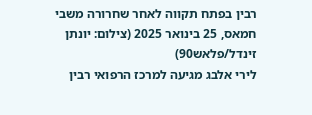רבין בפתח תקווה לאחר שחרורה משבי חמאס, 25 בינואר 2025 (צילום: יונתן זינדל/פלאש90)
לירי אלבג מגיעה למרכז הרפואי רבין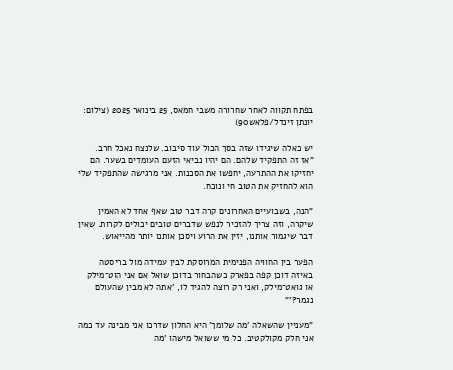בפתח תקווה לאחר שחרורה משבי חמאס, 25 בינואר 2025 (צילום: יונתן זינדל/פלאש90)

יש כאלה שיגידו שזה בסך הכול עוד סיבוב. שלנצח נאכל חרב.
"אז זה התפקיד שלהם. הם יהיו נביאי הזעם העומדים בשער. הם יחזיקו את ההתרעה, יחפשו את הסכנות. אני מרגישה שהתפקיד שלי הוא להחזיק את הטוב חי ונוכח.

"הנה, בשבועיים האחרונים קרה דבר טוב שאף אחד לא האמין שיקרה, וזה צריך להזכיר לנפש שדברים טובים יכולים לקרות. שאין דבר שיגמור אותנו, יזין את הרוע ויסכן אותנו יותר מהייאוש.

הפער בין החוויה הפנימית המרוסקת לבין עמידה מול בריסטה באיזה דוכן קפה בפארק כשהבחור בדוכן שואל אם אני הוט־מילק או גואט־מילק, ואני רק רוצה להגיד לו, 'אתה לא מבין שהעולם נגמר?'"

"מעניין שהשאלה 'מה שלומך' היא החלון שדרכו אני מבינה עד כמה אני חלק מקולקטיב. כל מי ששואל מישהו 'מה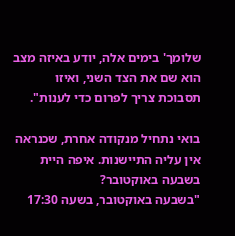שלומך' בימים אלה, יודע באיזה מצב הוא שם את הצד השני, ואיזו תסבוכת צריך לפרום כדי לענות".

בואי נתחיל מנקודה אחרת, שכנראה אין עליה התיישנות. איפה היית בשבעה באוקטובר?
"בשבעה באוקטובר, בשעה 17:30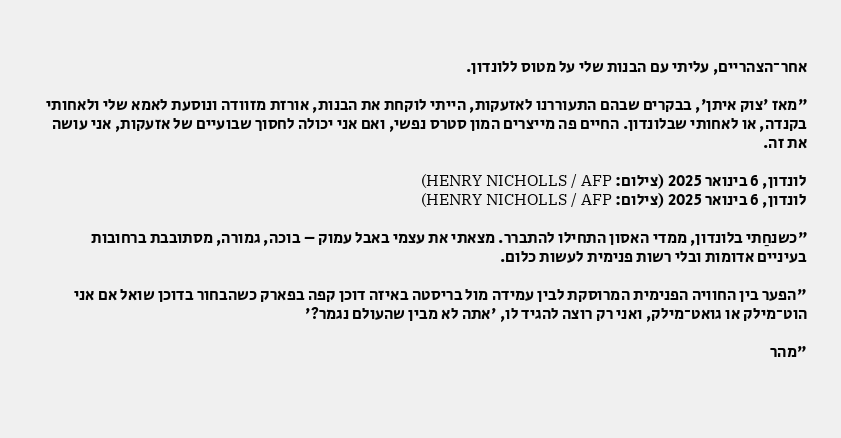אחר־הצהריים, עליתי עם הבנות שלי על מטוס ללונדון.

"מאז 'צוק איתן', בבקרים שבהם התעוררנו לאזעקות, הייתי לוקחת את הבנות, אורזת מזוודה ונוסעת לאמא שלי ולאחותי בקנדה, או לאחותי שבלונדון. החיים פה מייצרים המון סטרס נפשי, ואם אני יכולה לחסוך שבועיים של אזעקות, אני עושה את זה.

לונדון, 6 בינואר 2025 (צילום: HENRY NICHOLLS / AFP)
לונדון, 6 בינואר 2025 (צילום: HENRY NICHOLLS / AFP)

"כשנחַתי בלונדון, ממדי האסון התחילו להתברר. מצאתי את עצמי באבל עמוק – בוכה, גמורה, מסתובבת ברחובות בעיניים אדומות ובלי רשות פנימית לעשות כלום.

"הפער בין החוויה הפנימית המרוסקת לבין עמידה מול בריסטה באיזה דוכן קפה בפארק כשהבחור בדוכן שואל אם אני הוט־מילק או גואט־מילק, ואני רק רוצה להגיד לו, 'אתה לא מבין שהעולם נגמר?'

"מהר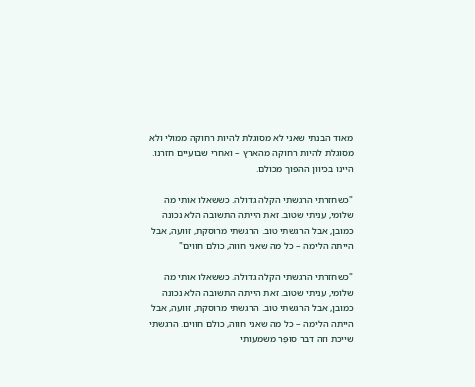מאוד הבנתי שאני לא מסוגלת להיות רחוקה ממולי ולא מסוגלת להיות רחוקה מהארץ – ואחרי שבועיים חזרנו. היינו בכיוון ההפוך מכולם.

"כשחזרתי הרגשתי הקלה גדולה. כששאלו אותי מה שלומי, עניתי שטוב. זאת הייתה התשובה הלא נכונה כמובן, אבל הרגשתי טוב. הרגשתי מרוסקת, זוועה, אבל הייתה הלימה – כל מה שאני חווה, כולם חווים"

"כשחזרתי הרגשתי הקלה גדולה. כששאלו אותי מה שלומי, עניתי שטוב. זאת הייתה התשובה הלא נכונה כמובן, אבל הרגשתי טוב. הרגשתי מרוסקת, זוועה, אבל הייתה הלימה – כל מה שאני חווה, כולם חווים. הרגשתי שייכת וזה דבר סוּפֶּר משמעותי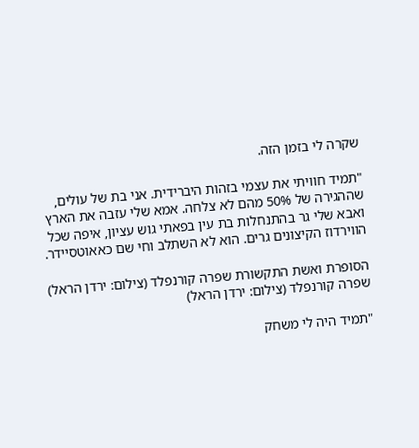שקרה לי בזמן הזה.

"תמיד חוויתי את עצמי בזהות היברידית. אני בת של עולים, שההגירה של 50% מהם לא צלחה. אמא שלי עזבה את הארץ ואבא שלי גר בהתנחלות בת עין בפאתי גוש עציון, איפה שכל הווירדוז הקיצונים גרים. הוא לא השתלב וחי שם כאאוטסיידר.

הסופרת ואשת התקשורת שפרה קורנפלד (צילום: ירדן הראל)
שפרה קורנפלד (צילום: ירדן הראל)

"תמיד היה לי משחק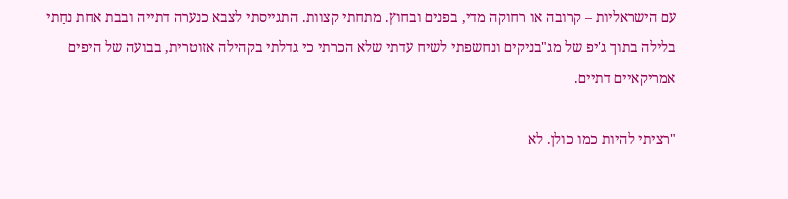עם הישראליות – קרובה או רחוקה מדי, בפנים ובחוץ. מתחתי קצוות. התגייסתי לצבא כנערה דתייה ובבת אחת נחַתי בלילה בתוך ג'יפ של מג"בניקים ונחשפתי לשיח עדתי שלא הכרתי כי גדלתי בקהילה אזוטרית, בבועה של היפים אמריקאיים דתיים.

"רציתי להיות כמו כולן. לא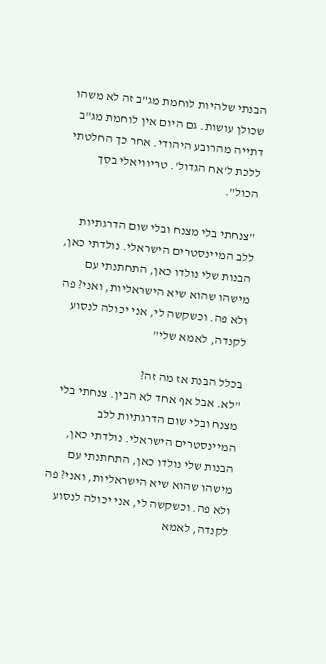הבנתי שלהיות לוחמת מג"ב זה לא משהו שכולן עושות. גם היום אין לוחמת מג"ב דתייה מהרובע היהודי. אחר כך החלטתי ללכת ל'אח הגדול'. טריוויאלי בסך הכול".

"צנחתי בלי מצנח ובלי שום הדרגתיות ללב המיינסטרים הישראלי. נולדתי כאן, הבנות שלי נולדו כאן, התחתנתי עם מישהו שהוא שיא הישראליות, ואני? פה ולא פה. וכשקשה לי, אני יכולה לנסוע לקנדה, לאמא שלי"

בכלל הבנת אז מה זה?
"לא. אבל אף אחד לא הבין. צנחתי בלי מצנח ובלי שום הדרגתיות ללב המיינסטרים הישראלי. נולדתי כאן, הבנות שלי נולדו כאן, התחתנתי עם מישהו שהוא שיא הישראליות, ואני? פה ולא פה. וכשקשה לי, אני יכולה לנסוע לקנדה, לאמא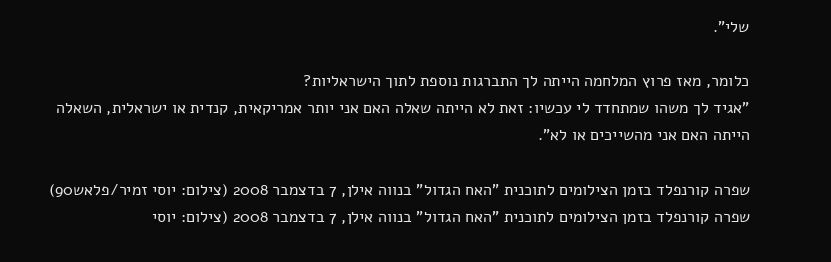שלי".

כלומר, מאז פרוץ המלחמה הייתה לך התברגות נוספת לתוך הישראליות?
"אגיד לך משהו שמתחדד לי עכשיו: זאת לא הייתה שאלה האם אני יותר אמריקאית, קנדית או ישראלית, השאלה הייתה האם אני מהשייכים או לא".

שפרה קורנפלד בזמן הצילומים לתוכנית "האח הגדול" בנווה אילן, 7 בדצמבר 2008 (צילום: יוסי זמיר/פלאש90)
שפרה קורנפלד בזמן הצילומים לתוכנית "האח הגדול" בנווה אילן, 7 בדצמבר 2008 (צילום: יוסי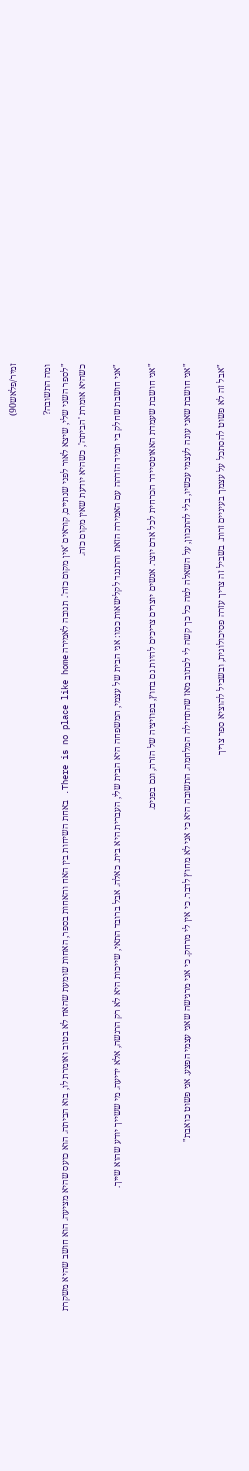זמיר/פלאש90)

ומה התשובה?
"לספר השני שלי, שיצא לאור לפני שנתיים, קוראים 'אין מקום כזה'. תגובה לאמירה There is no place like home. באחת השיחות בין האח והאחות בספר, האחות שומעת שהאח לא בטוב ואומרת לו, בוא הביתה. הוא כועס שהיא מציעה. הוא חושב שהיא משקרת כשהיא אומרת 'הביתה', כשהיא יודעת שאין מקום כזה.

"אני חושבת שחלק בי תמיד הזדהה עם האמירה הזאת והתנגד לקלישאות כמו: אני הבית של עצמי, המשפחה היא הבית שלי, העברית היא בית. כאלה. אבל ברובד התאי, שייכות היא לא רק הרגשה, אלא ידיעה. מי ששייך יודע שהוא שייך.

"אני חושבת שעמדת האאוטסיידר הכרחית לכל אדם יוצר. אנשים יוצרים צריכים להיות גם בחוץ, בפוזיציה של הזרה, וגם בפנים.

"אני חושבת שאני עונה לעצמי עכשיו, בלי להתכוון, על השאלה למה כל כך קשה לי לכתוב מאז שהתחילה המלחמה. התשובה היא כי אני לא מחוץ לדבר. כי אין לי מרחק. כי אני מרגישה שאני עצמי הפצע. אני פשוט כואבת"

"אבל זה לא פשוט להסתכל על עצמך בעיניים זרות. בשביל זה צריך עזרה פסיכולוגית, ובשביל להוציא ספר צריך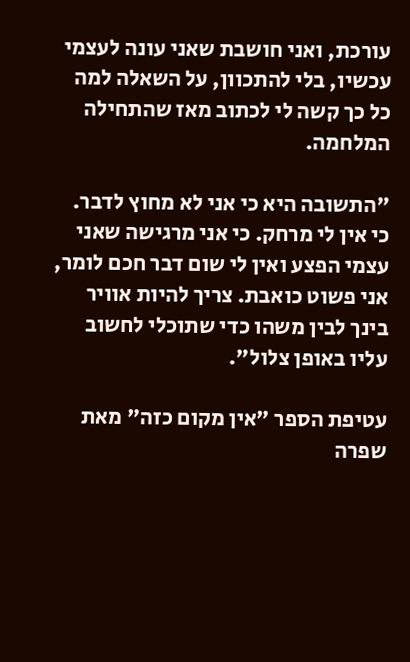עורכת, ואני חושבת שאני עונה לעצמי עכשיו, בלי להתכוון, על השאלה למה כל כך קשה לי לכתוב מאז שהתחילה המלחמה.

"התשובה היא כי אני לא מחוץ לדבר. כי אין לי מרחק. כי אני מרגישה שאני עצמי הפצע ואין לי שום דבר חכם לומר, אני פשוט כואבת. צריך להיות אוויר בינך לבין משהו כדי שתוכלי לחשוב עליו באופן צלול".

עטיפת הספר "אין מקום כזה" מאת שפרה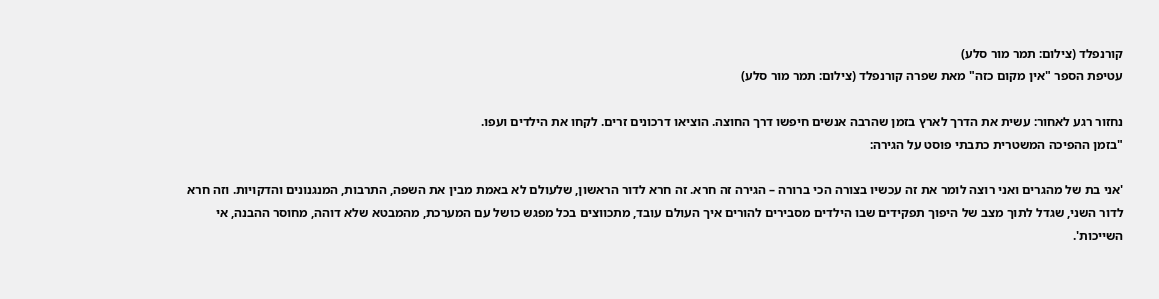קורנפלד (צילום: תמר מור סלע)
עטיפת הספר "אין מקום כזה" מאת שפרה קורנפלד (צילום: תמר מור סלע)

נחזור רגע לאחור: עשית את הדרך לארץ בזמן שהרבה אנשים חיפשו דרך החוצה. הוציאו דרכונים זרים. לקחו את הילדים ועפו.
"בזמן ההפיכה המשטרית כתבתי פוסט על הגירה:

'אני בת של מהגרים ואני רוצה לומר את זה עכשיו בצורה הכי ברורה – הגירה זה חרא. זה חרא לדור הראשון, שלעולם לא באמת מבין את השפה, התרבות, המנגנונים והדקויות. וזה חרא לדור השני, שגדל לתוך מצב של היפוך תפקידים שבו הילדים מסבירים להורים איך העולם עובד, מתכווצים בכל מפגש כושל עם המערכת, מהמבטא שלא דוהה, מחוסר ההבנה, אי השייכות'.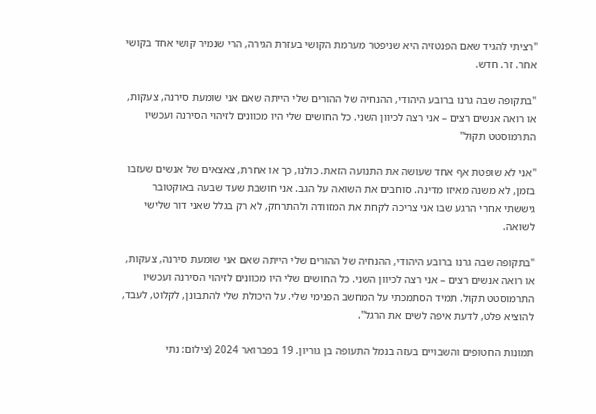"רציתי להגיד שאם הפנטזיה היא שניפטר מערמת הקושי בעזרת הגירה, הרי שנמיר קושי אחד בקושי אחר. זר. חדש.

"בתקופה שבה גרנו ברובע היהודי, ההנחיה של ההורים שלי הייתה שאם אני שומעת סירנה, צעקות, או רואה אנשים רצים – אני רצה לכיוון השני. כל החושים שלי היו מכוונים לזיהוי הסירנה ועכשיו התרמוסטט תקוּל"

"אני לא שופטת אף אחד שעושה את התנועה הזאת. כולנו, כך או אחרת, צאצאים של אנשים שעזבו בזמן, לא משנה מאיזו מדינה. סוחבים את השואה על הגב. אני חושבת שעד שבעה באוקטובר גיששתי אחרי הרגע שבו אני צריכה לקחת את המזוודה ולהתרחק, לא רק בגלל שאני דור שלישי לשואה.

"בתקופה שבה גרנו ברובע היהודי, ההנחיה של ההורים שלי הייתה שאם אני שומעת סירנה, צעקות, או רואה אנשים רצים – אני רצה לכיוון השני. כל החושים שלי היו מכוונים לזיהוי הסירנה ועכשיו התרמוסטט תקוּל. תמיד הסתמכתי על המחשב הפנימי שלי. על היכולת שלי להתבונן, לקלוט, לעבד, להוציא פלט, לדעת איפה לשים את הרגל".

תמונות החטופים והשבויים בעזה בנמל התעופה בן גוריון. 19 בפברואר 2024 (צילום: נתי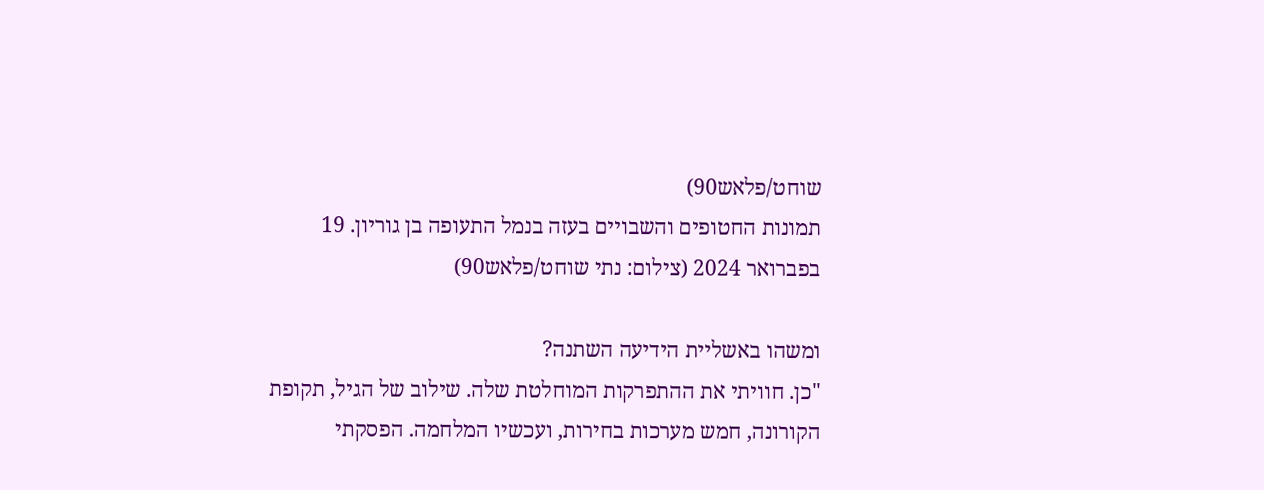שוחט/פלאש90)
תמונות החטופים והשבויים בעזה בנמל התעופה בן גוריון. 19 בפברואר 2024 (צילום: נתי שוחט/פלאש90)

ומשהו באשליית הידיעה השתנה?
"כן. חוויתי את ההתפרקות המוחלטת שלה. שילוב של הגיל, תקופת הקורונה, חמש מערכות בחירות, ועכשיו המלחמה. הפסקתי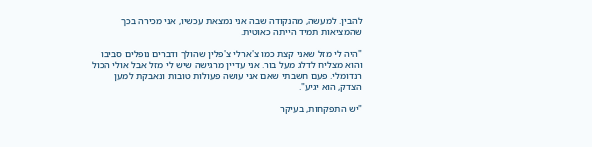להבין. למעשה, מהנקודה שבה אני נמצאת עכשיו, אני מכירה בכך שהמציאות תמיד הייתה כאוטית.

"היה לי מזל שאני קצת כמו צ'ארלי צ'פלין שהולך ודברים נופלים סביבו והוא מצליח לדלג מעל בור. אני עדיין מרגישה שיש לי מזל אבל אולי הכול רנדומלי. פעם חשבתי שאם אני עושה פעולות טובות ונאבקת למען הצדק, הוא יגיע".

"יש התפקחות, בעיקר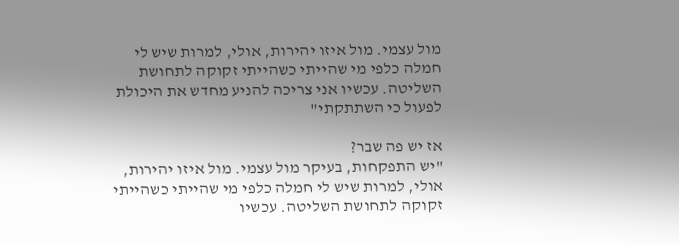מול עצמי. מול איזו יהירות, אולי, למרות שיש לי חמלה כלפי מי שהייתי כשהייתי זקוקה לתחושת השליטה. עכשיו אני צריכה להניע מחדש את היכולת לפעול כי השתתקתי"

אז יש פה שבר?
"יש התפקחות, בעיקר מול עצמי. מול איזו יהירות, אולי, למרות שיש לי חמלה כלפי מי שהייתי כשהייתי זקוקה לתחושת השליטה. עכשיו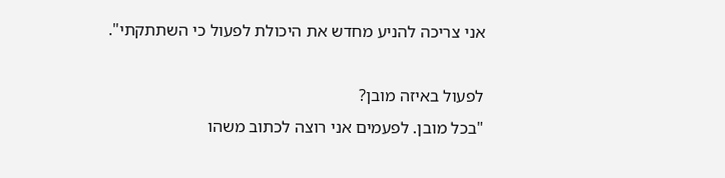אני צריכה להניע מחדש את היכולת לפעול כי השתתקתי".

לפעול באיזה מובן?
"בכל מובן. לפעמים אני רוצה לכתוב משהו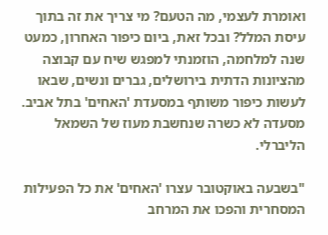ואומרת לעצמי, מה הטעם? מי צריך את זה בתוך עיסת המלל? ובכל זאת, ביום כיפור האחרון, כמעט שנה למלחמה, הוזמנתי למפגש שיח עם קבוצה מהציונות הדתית בירושלים, גברים ונשים, שבאו לעשות כיפור משותף במסעדת 'האחים' בתל אביב. מסעדה לא כשרה שנחשבת מעוז של השמאל הליברלי.

"בשבעה באוקטובר עצרו 'האחים' את כל הפעילות המסחרית והפכו את המרחב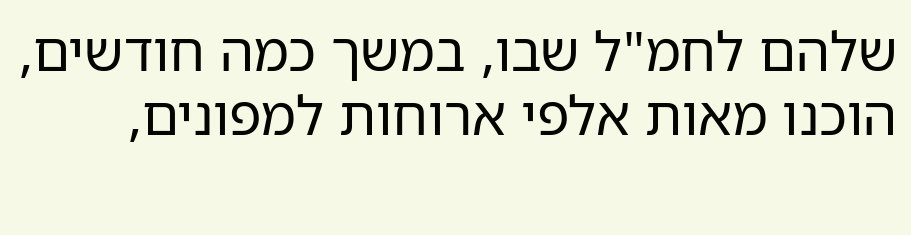שלהם לחמ"ל שבו, במשך כמה חודשים, הוכנו מאות אלפי ארוחות למפונים,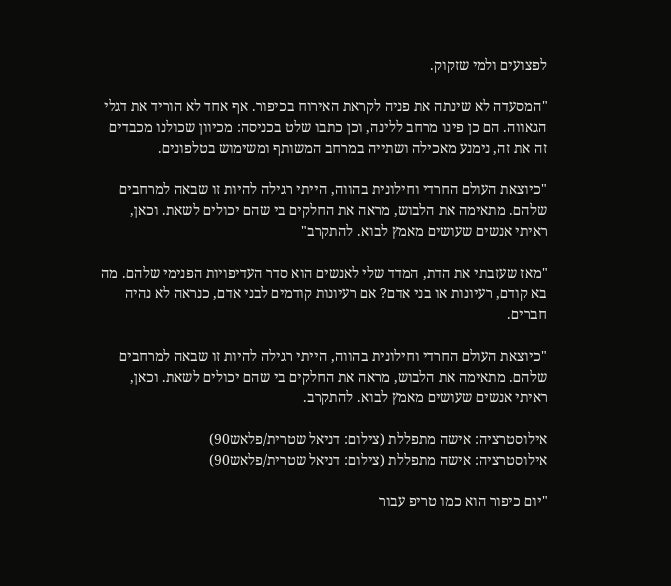לפצועים ולמי שזקוק.

"המסעדה לא שינתה את פניה לקראת האירוח בכיפור. אף אחד לא הוריד את דגלי הגאווה. הם כן פינו מרחב ללינה, וכן כתבו שלט בכניסה: מכיוון שכולנו מכבדים זה את זה, נימנע מאכילה ושתייה במרחב המשותף ומשימוש בטלפונים.

"כיוצאת העולם החרדי וחילונית בהווה, הייתי רגילה להיות זו שבאה למרחבים שלהם. מתאימה את הלבוש, מראה את החלקים בי שהם יכולים לשאת. וכאן, ראיתי אנשים שעושים מאמץ לבוא. להתקרב"

"מאז שעזבתי את הדת, המדד שלי לאנשים הוא סדר העדיפויות הפנימי שלהם. מה בא קודם, רעיונות או בני אדם? אם רעיונות קודמים לבני אדם, כנראה לא נהיה חברים.

"כיוצאת העולם החרדי וחילונית בהווה, הייתי רגילה להיות זו שבאה למרחבים שלהם. מתאימה את הלבוש, מראה את החלקים בי שהם יכולים לשאת. וכאן, ראיתי אנשים שעושים מאמץ לבוא. להתקרב.

אילוסטרציה: אישה מתפללת (צילום: דניאל שטרית/פלאש90)
אילוסטרציה: אישה מתפללת (צילום: דניאל שטרית/פלאש90)

"יום כיפור הוא כמו טריפ עבור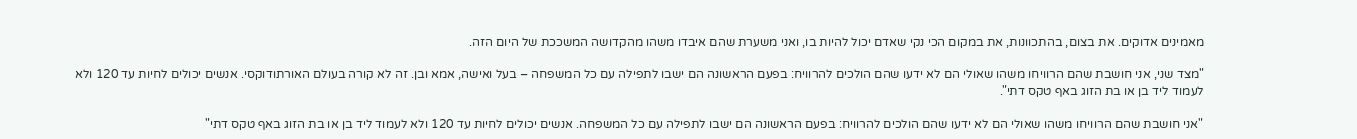מאמינים אדוקים. את בצום, בהתכוונות, את במקום הכי נקי שאדם יכול להיות בו, ואני משערת שהם איבדו משהו מהקדושה המשככת של היום הזה.

"מצד שני, אני חושבת שהם הרוויחו משהו שאולי הם לא ידעו שהם הולכים להרוויח: בפעם הראשונה הם ישבו לתפילה עם כל המשפחה – בעל ואישה, אמא ובן. זה לא קורה בעולם האורתודוקסי. אנשים יכולים לחיות עד 120 ולא לעמוד ליד בן או בת הזוג באף טקס דתי".

"אני חושבת שהם הרוויחו משהו שאולי הם לא ידעו שהם הולכים להרוויח: בפעם הראשונה הם ישבו לתפילה עם כל המשפחה. אנשים יכולים לחיות עד 120 ולא לעמוד ליד בן או בת הזוג באף טקס דתי"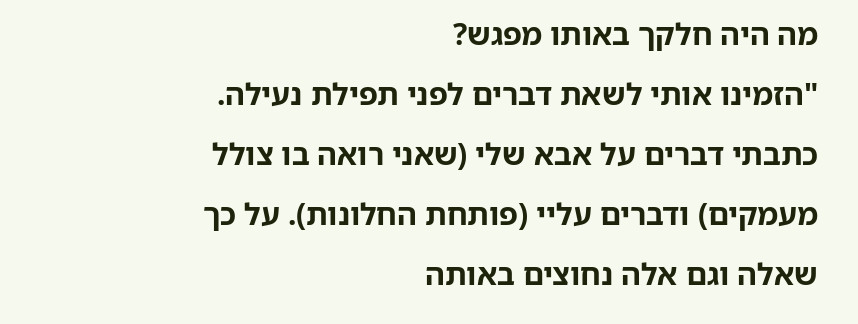מה היה חלקך באותו מפגש?
"הזמינו אותי לשאת דברים לפני תפילת נעילה. כתבתי דברים על אבא שלי (שאני רואה בו צולל מעמקים) ודברים עליי (פותחת החלונות). על כך שאלה וגם אלה נחוצים באותה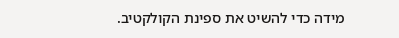מידה כדי להשיט את ספינת הקולקטיב.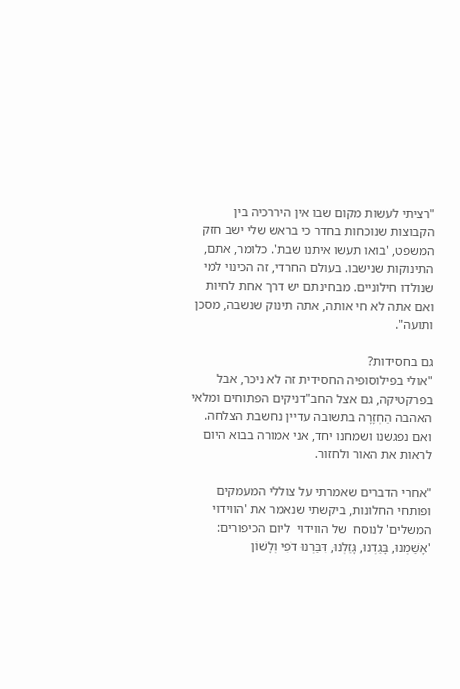"רציתי לעשות מקום שבו אין היררכיה בין הקבוצות שנוכחות בחדר כי בראש שלי ישב חזק המשפט, 'בואו תעשו איתנו שבת'. כלומר, אתם, התינוקות שנישבו. בעולם החרדי, זה הכינוי למי שנולדו חילוניים. מבחינתם יש דרך אחת לחיות ואם אתה לא חי אותה, אתה תינוק שנשבה, מסכן ותועה".

גם בחסידות?
"אולי בפילוסופיה החסידית זה לא ניכר, אבל בפרקטיקה, גם אצל החב"דניקים הפתוחים ומלאי האהבה הַחְזָרָה בתשובה עדיין נחשבת הצלחה. ואם נפגשנו ושמחנו יחד, אני אמורה בבוא היום לראות את האור ולחזור.

"אחרי הדברים שאמרתי על צוללי המעמקים ופותחי החלונות, ביקשתי שנאמר את 'הווידוי המשלים' לנוסח  של הווידוי  ליום הכיפורים: 'אָשַׁמְנוּ, בָּגַדְנוּ, גָּזַלְנוּ, דִּבַּרְנוּ דֹפִי וְלָשׁוֹן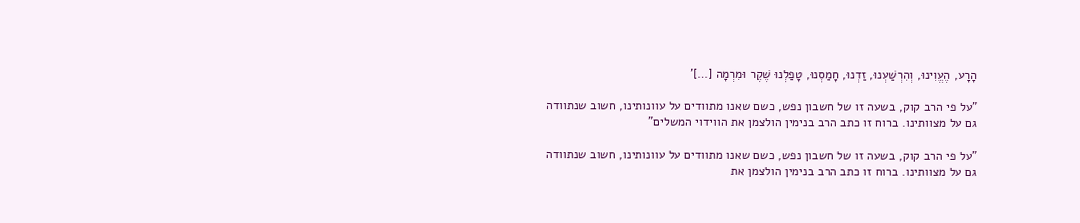הָרָע, הֶעֱוִינוּ, וְהִרְשַׁעְנוּ, זַדְנוּ, חָמַסְנוּ, טָפַלְנוּ שֶׁקֶר וּמִרְמָה […]'

"על פי הרב קוק, בשעה זו של חשבון נפש, כשם שאנו מתוודים על עוונותינו, חשוב שנתוודה גם על מצוותינו. ברוח זו כתב הרב בנימין הולצמן את הווידוי המשלים"

"על פי הרב קוק, בשעה זו של חשבון נפש, כשם שאנו מתוודים על עוונותינו, חשוב שנתוודה גם על מצוותינו. ברוח זו כתב הרב בנימין הולצמן את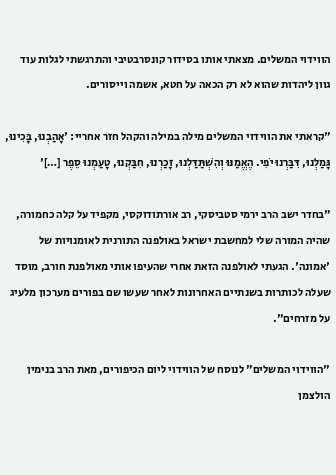הווידוי המשלים. מצאתי אותו בסידור קונסרבטיבי והתרגשתי לגלות עוד גוון ליהדות שהוא לא רק הכאה על חטא, אשמה וייסורים.

"קראתי את הווידוי המשלים מילה במילה והקהל חזר אחריי: 'אָהַבְנוּ, בָּכִינוּ, גָּמַלְנוּ, דִּבַּרְנוּ יֹפִי. הֶאֱמַנּוּ וְהִשְׁתַּדַּלְנוּ, זָכַרְנוּ, חִבַּקְנוּ, טָעַמְנוּ סֵפֶר […]'

"בחדר ישב הרב ירמי סטביסקי, רב אורתודוקסי, מקפיד על קלה כחמורה, שהיה המורה שלי למחשבת ישראל באולפנה התורנית לאומנויות של 'אמונה'. הגעתי לאולפנה הזאת אחרי שהעיפו אותי מאולפנת חורב, מוסד שעלה לכותרות בשנתיים האחרונות לאחר שעשו שם בפורים מערכון מלעיג על מזרחים".

"הווידוי המשלים" לנוסח של הווידוי ליום הכיפורים, מאת הרב בנימין הולצמן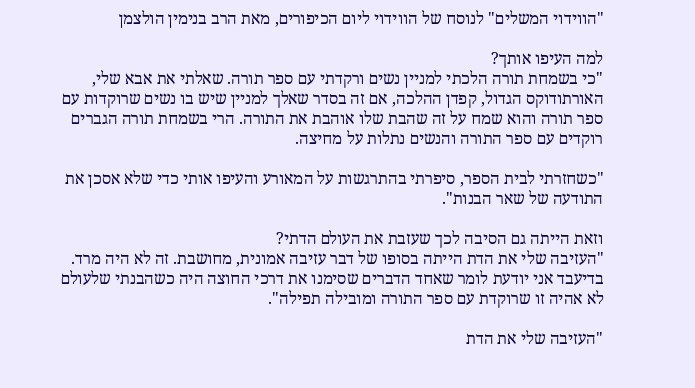"הווידוי המשלים" לנוסח של הווידוי ליום הכיפורים, מאת הרב בנימין הולצמן

למה העיפו אותך?
"כי בשמחת תורה הלכתי למניין נשים ורקדתי עם ספר תורה. שאלתי את אבא שלי, האורתודוקס הגדול, קפדן ההלכה, אם זה בסדר שאלך למניין שיש בו נשים שרוקדות עם ספר תורה והוא שמח על זה שהבת שלו אוהבת את התורה. הרי בשמחת תורה הגברים רוקדים עם ספר התורה והנשים נתלות על מחיצה.

"כשחזרתי לבית הספר, סיפרתי בהתרגשות על המאורע והעיפו אותי כדי שלא אסכן את התודעה של שאר הבנות".

וזאת הייתה גם הסיבה לכך שעזבת את העולם הדתי?
"העזיבה שלי את הדת הייתה בסופו של דבר עזיבה אמונית, מחושבת. זה לא היה מרד. בדיעבד אני יודעת לומר שאחד הדברים שסימנו את דרכי החוצה היה כשהבנתי שלעולם לא אהיה זו שרוקדת עם ספר התורה ומובילה תפילה".

"העזיבה שלי את הדת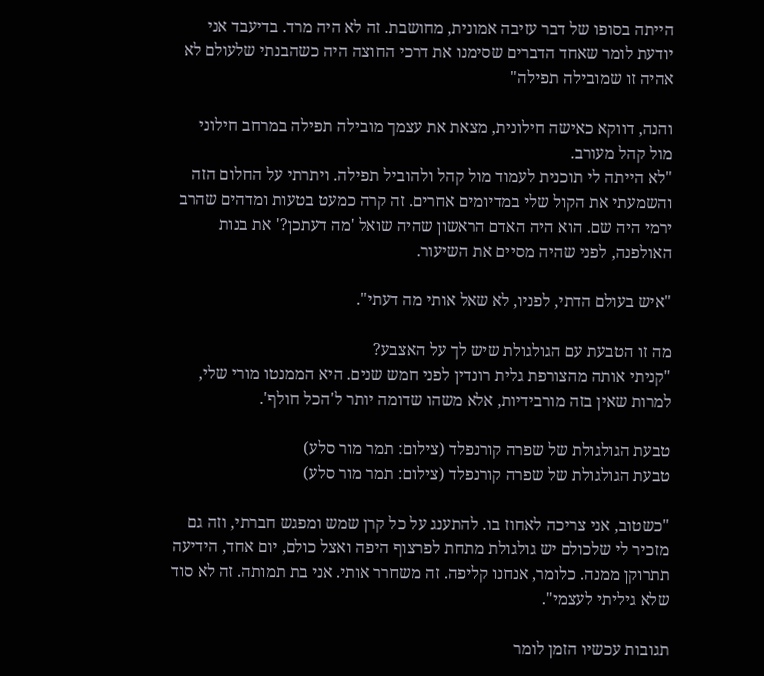הייתה בסופו של דבר עזיבה אמונית, מחושבת. זה לא היה מרד. בדיעבד אני יודעת לומר שאחד הדברים שסימנו את דרכי החוצה היה כשהבנתי שלעולם לא אהיה זו שמובילה תפילה"

והנה, דווקא כאישה חילונית, מצאת את עצמך מובילה תפילה במרחב חילוני מול קהל מעורב.
"לא הייתה לי תוכנית לעמוד מול קהל ולהוביל תפילה. ויתרתי על החלום הזה והשמעתי את הקול שלי במדיומים אחרים. זה קרה כמעט בטעות ומדהים שהרב ירמי היה שם. הוא היה האדם הראשון שהיה שואל 'מה דעתכן?' את בנות האולפנה, לפני שהיה מסיים את השיעור.

"איש בעולם הדתי, לפניו, לא שאל אותי מה דעתי".

מה זו הטבעת עם הגולגולת שיש לך על האצבע?
"קניתי אותה מהצורפת גלית רונדין לפני חמש שנים. היא הממנטו מורי שלי, למרות שאין בזה מורבידיות, אלא משהו שדומה יותר ל'הכל חולף'.

טבעת הגולגולת של שפרה קורנפלד (צילום: תמר מור סלע)
טבעת הגולגולת של שפרה קורנפלד (צילום: תמר מור סלע)

"כשטוב, אני צריכה לאחוז בו. להתענג על כל קרן שמש ומפגש חברתי, וזה גם מזכיר לי שלכולם יש גולגולת מתחת לפרצוף היפה ואצל כולם, יום אחד, הידיעה תתרוקן ממנה. כלומר, אנחנו קליפה. זה משחרר אותי. אני בת תמותה. זה לא סוד שלא גיליתי לעצמי".

תגובות עכשיו הזמן לומר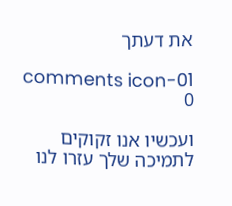את דעתך

comments icon-01
0

ועכשיו אנו זקוקים לתמיכה שלך עזרו לנו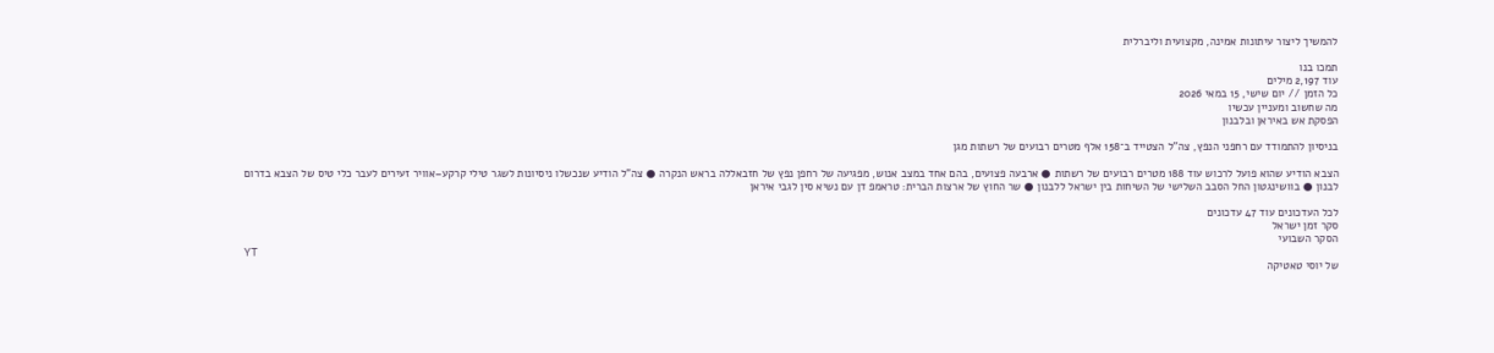להמשיך ליצור עיתונות אמינה, מקצועית וליברלית

תמכו בנו
עוד 2,197 מילים
כל הזמן // יום שישי, 15 במאי 2026
מה שחשוב ומעניין עכשיו
הפסקת אש באיראן ובלבנון

בניסיון להתמודד עם רחפני הנפץ, צה"ל הצטייד ב־158 אלף מטרים רבועים של רשתות מגן

הצבא הודיע שהוא פועל לרכוש עוד 188 מטרים רבועים של רשתות ● ארבעה פצועים, בהם אחד במצב אנוש, מפגיעה של רחפן נפץ של חזבאללה בראש הנקרה ● צה"ל הודיע שנכשלו ניסיונות לשגר טילי קרקע–אוויר זעירים לעבר כלי טיס של הצבא בדרום לבנון ● בוושינגטון החל הסבב השלישי של השיחות בין ישראל ללבנון ● שר החוץ של ארצות הברית: טראמפ דן עם נשיא סין לגבי איראן

לכל העדכונים עוד 47 עדכונים
סקר זמן ישראל
הסקר השבועי
YT
של יוסי טאטיקה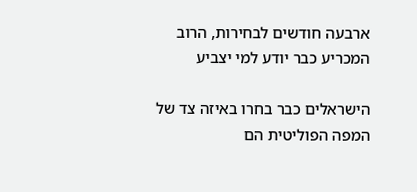ארבעה חודשים לבחירות, הרוב המכריע כבר יודע למי יצביע

הישראלים כבר בחרו באיזה צד של המפה הפוליטית הם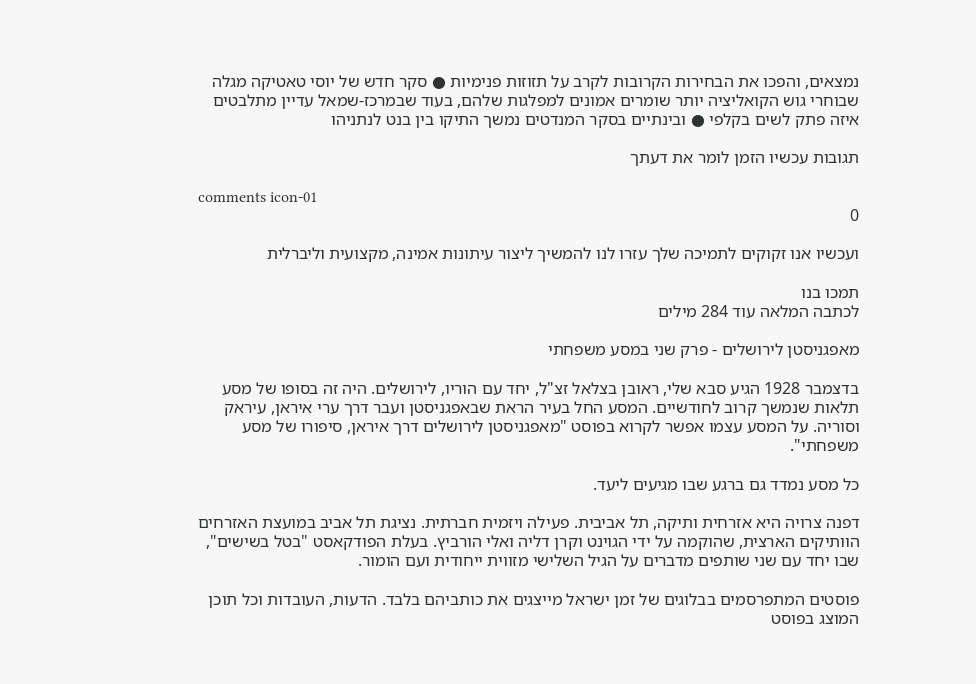נמצאים, והפכו את הבחירות הקרובות לקרב על תזוזות פנימיות ● סקר חדש של יוסי טאטיקה מגלה שבוחרי גוש הקואליציה יותר שומרים אמונים למפלגות שלהם, בעוד שבמרכז-שמאל עדיין מתלבטים איזה פתק לשים בקלפי ● ובינתיים בסקר המנדטים נמשך התיקו בין בנט לנתניהו

תגובות עכשיו הזמן לומר את דעתך

comments icon-01
0

ועכשיו אנו זקוקים לתמיכה שלך עזרו לנו להמשיך ליצור עיתונות אמינה, מקצועית וליברלית

תמכו בנו
לכתבה המלאה עוד 284 מילים

מאפגניסטן לירושלים - פרק שני במסע משפחתי

בדצמבר 1928 הגיע סבא שלי, ראובן בצלאל זצ"ל, יחד עם הוריו, לירושלים. היה זה בסופו של מסע תלאות שנמשך קרוב לחודשיים. המסע החל בעיר הראת שבאפגניסטן ועבר דרך ערי איראן, עיראק וסוריה. על המסע עצמו אפשר לקרוא בפוסט "מאפגניסטן לירושלים דרך איראן, סיפורו של מסע משפחתי".

כל מסע נמדד גם ברגע שבו מגיעים ליעד.

דפנה צרויה היא אזרחית ותיקה, תל אביבית. פעילה ויזמית חברתית. נציגת תל אביב במועצת האזרחים הוותיקים הארצית, שהוקמה על ידי הגוינט וקרן דליה ואלי הורביץ. בעלת הפודקאסט "בטל בשישים", שבו יחד עם שני שותפים מדברים על הגיל השלישי מזווית ייחודית ועם הומור.

פוסטים המתפרסמים בבלוגים של זמן ישראל מייצגים את כותביהם בלבד. הדעות, העובדות וכל תוכן המוצג בפוסט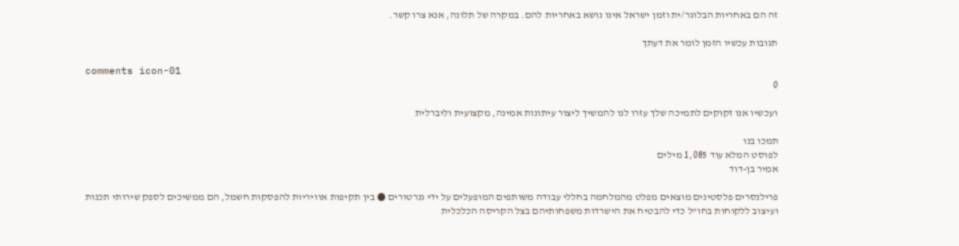זה הם באחריות הבלוגר/ית וזמן ישראל אינו נושא באחריות להם. במקרה של תלונה, אנא צרו קשר.

תגובות עכשיו הזמן לומר את דעתך

comments icon-01
0

ועכשיו אנו זקוקים לתמיכה שלך עזרו לנו להמשיך ליצור עיתונות אמינה, מקצועית וליברלית

תמכו בנו
לפוסט המלא עוד 1,085 מילים
אמיר בן-דוד

פרילנסרים פלסטינים מוצאים מפלט מהמלחמה בחללי עבודה משותפים המופעלים על ידי גנרטורים ● בין תקיפות אוויריות להפסקות חשמל, הם ממשיכים לספק שירותי תכנות ועיצוב ללקוחות בחו"ל כדי להבטיח את הישרדות משפחותיהם בצל הקריסה הכלכלית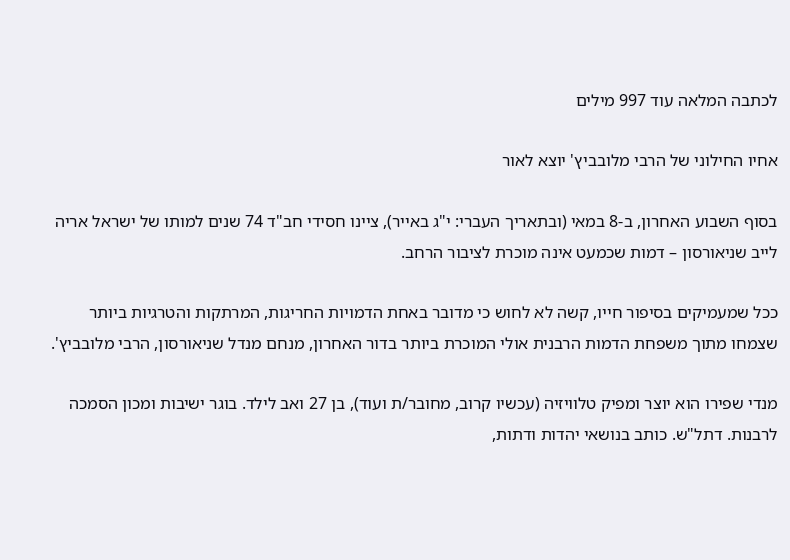לכתבה המלאה עוד 997 מילים

אחיו החילוני של הרבי מלובביץ' יוצא לאור

בסוף השבוע האחרון, ב-8 במאי (ובתאריך העברי: י"ג באייר), ציינו חסידי חב"ד 74 שנים למותו של ישראל אריה לייב שניאורסון – דמות שכמעט אינה מוכרת לציבור הרחב.

ככל שמעמיקים בסיפור חייו, קשה לא לחוש כי מדובר באחת הדמויות החריגות, המרתקות והטרגיות ביותר שצמחו מתוך משפחת הדמות הרבנית אולי המוכרת ביותר בדור האחרון, מנחם מנדל שניאורסון, הרבי מלובביץ'.

מנדי שפירו הוא יוצר ומפיק טלוויזיה (עכשיו קרוב, מחובר/ת ועוד), בן 27 ואב לילד. בוגר ישיבות ומכון הסמכה לרבנות. דתל"ש. כותב בנושאי יהדות ודתות,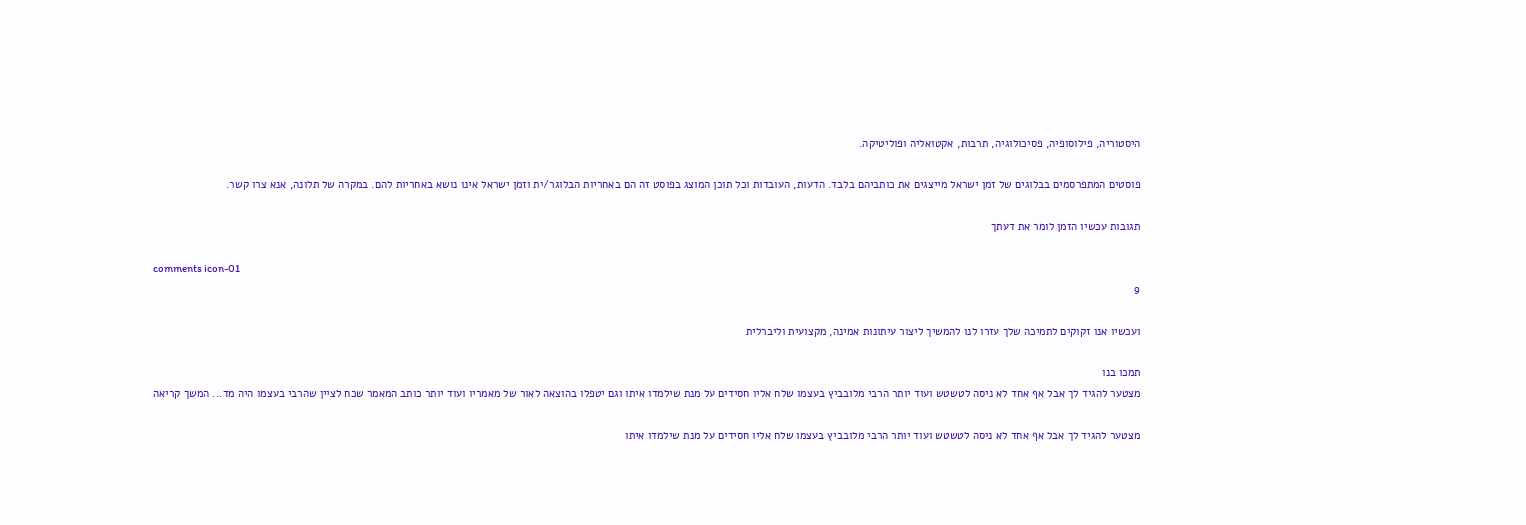היסטוריה, פילוסופיה, פסיכולוגיה, תרבות, אקטואליה ופוליטיקה.

פוסטים המתפרסמים בבלוגים של זמן ישראל מייצגים את כותביהם בלבד. הדעות, העובדות וכל תוכן המוצג בפוסט זה הם באחריות הבלוגר/ית וזמן ישראל אינו נושא באחריות להם. במקרה של תלונה, אנא צרו קשר.

תגובות עכשיו הזמן לומר את דעתך

comments icon-01
9

ועכשיו אנו זקוקים לתמיכה שלך עזרו לנו להמשיך ליצור עיתונות אמינה, מקצועית וליברלית

תמכו בנו
מצטער להגיד לך אבל אף אחד לא ניסה לטשטש ועוד יותר הרבי מלובביץ בעצמו שלח אליו חסידים על מנת שילמדו איתו וגם יטפלו בהוצאה לאור של מאמריו ועוד יותר כותב המאמר שכח לציין שהרבי בעצמו היה מד... המשך קריאה

מצטער להגיד לך אבל אף אחד לא ניסה לטשטש ועוד יותר הרבי מלובביץ בעצמו שלח אליו חסידים על מנת שילמדו איתו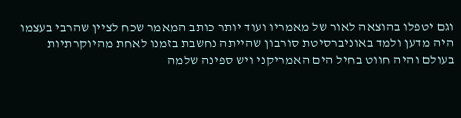וגם יטפלו בהוצאה לאור של מאמריו ועוד יותר כותב המאמר שכח לציין שהרבי בעצמו היה מדען ולמד באוניברסיטת סורבון שהייתה נחשבת בזמנו לאחת מהיוקרתיות בעולם והיה חווט בחיל הים האמריקני ויש ספינה שלמה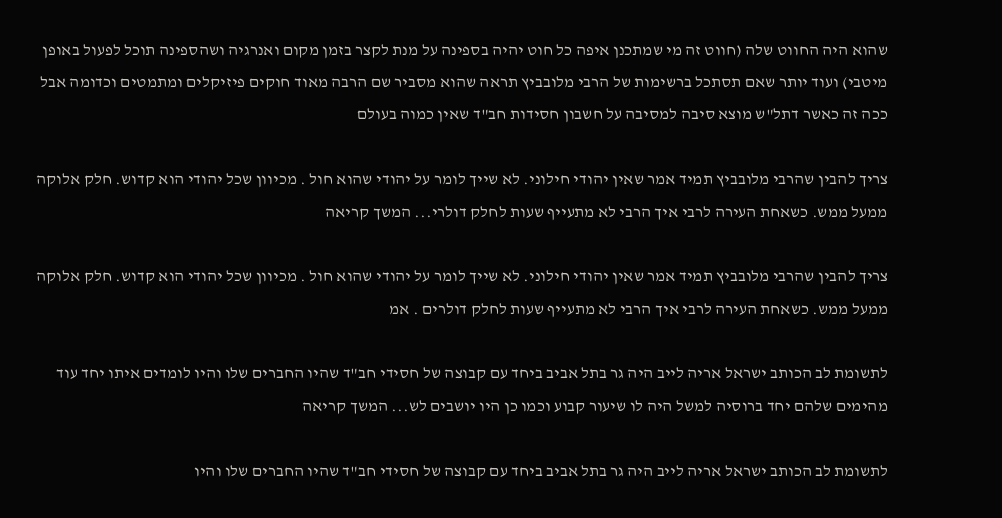שהוא היה החווט שלה (חווט זה מי שמתכנן איפה כל חוט יהיה בספינה על מנת לקצר בזמן מקום ואנרגיה ושהספינה תוכל לפעול באופן מיטבי) ועוד יותר שאם תסתכל ברשימות של הרבי מלובביץ תראה שהוא מסביר שם הרבה מאוד חוקים פיזיקלים ומתמטים וכדומה אבל ככה זה כאשר דתל"ש מוצא סיבה למסיבה על חשבון חסידות חב"ד שאין כמוה בעולם

צריך להבין שהרבי מלובביץ תמיד אמר שאין יהודי חילוני. לא שייך לומר על יהודי שהוא חול . מכיוון שכל יהודי הוא קדוש. חלק אלוקה ממעל ממש. כשאחת העירה לרבי איך הרבי לא מתעייף שעות לחלק דולרי... המשך קריאה

צריך להבין שהרבי מלובביץ תמיד אמר שאין יהודי חילוני. לא שייך לומר על יהודי שהוא חול . מכיוון שכל יהודי הוא קדוש. חלק אלוקה ממעל ממש. כשאחת העירה לרבי איך הרבי לא מתעייף שעות לחלק דולרים . אמ

לתשומת לב הכותב ישראל אריה לייב היה גר בתל אביב ביחד עם קבוצה של חסידי חב"ד שהיו החברים שלו והיו לומדים איתו יחד עוד מהימים שלהם יחד ברוסיה למשל היה לו שיעור קבוע וכמו כן היו יושבים לש... המשך קריאה

לתשומת לב הכותב ישראל אריה לייב היה גר בתל אביב ביחד עם קבוצה של חסידי חב"ד שהיו החברים שלו והיו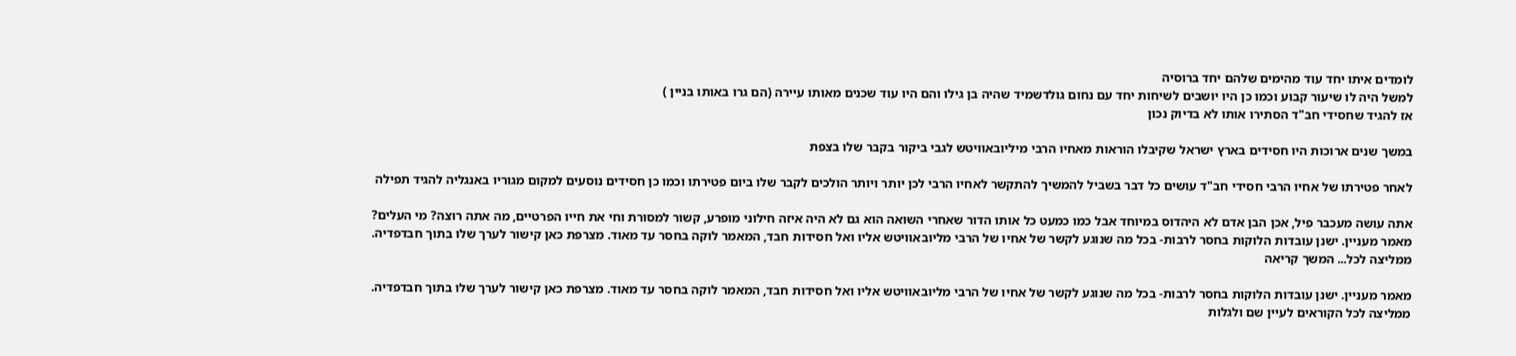לומדים איתו יחד עוד מהימים שלהם יחד ברוסיה
למשל היה לו שיעור קבוע וכמו כן היו יושבים לשיחות יחד עם נחום גולדשמיד שהיה בן גילו והם היו עוד שכנים מאותו עיירה (הם גרו באותו בניין )
אז להגיד שחסידי חב"ד הסתירו אותו לא בדיוק נכון

במשך שנים ארוכות היו חסידים בארץ ישראל שקיבלו הוראות מאחיו הרבי מיליובאוויטש לגבי ביקור בקבר שלו בצפת

לאחר פטירתו של אחיו הרבי חסידי חב"ד עושים כל דבר בשביל להמשיך להתקשר לאחיו הרבי לכן יותר ויותר הולכים לקבר שלו ביום פטירתו וכמו כן חסידים נוסעים למקום מגוריו באנגליה להגיד תפילה

אתה עושה מעכבר פיל, אכן הבן אדם לא היהדוס במיוחד אבל כמו כמעט כל אותו הדור שאחרי השואה הוא גם לא היה איזה חילוני מופרע, קשור למסורת וחי את חייו הפרטיים, מה אתה רוצה? מי העלים?
מאמר מעניין. ישנן עובדות הלוקות בחסר לרבות- בכל מה שנוגע לקשר של אחיו של הרבי מליובאוויטש אליו ואל חסידות חבד, המאמר לוקה בחסר עד מאוד. מצרפת כאן קישור לערך שלו בתוך חבדפדיה. ממליצה לכל... המשך קריאה

מאמר מעניין. ישנן עובדות הלוקות בחסר לרבות- בכל מה שנוגע לקשר של אחיו של הרבי מליובאוויטש אליו ואל חסידות חבד, המאמר לוקה בחסר עד מאוד. מצרפת כאן קישור לערך שלו בתוך חבדפדיה. ממליצה לכל הקוראים לעיין שם ולגלות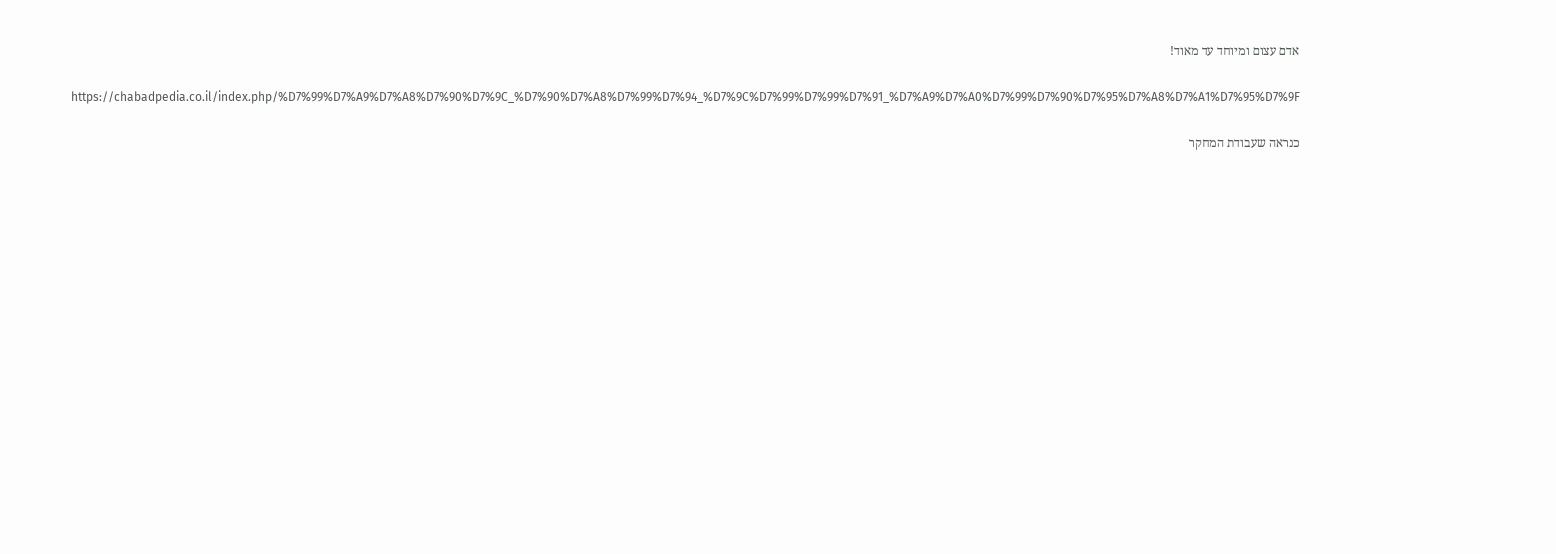אדם עצום ומיוחד עד מאוד!

https://chabadpedia.co.il/index.php/%D7%99%D7%A9%D7%A8%D7%90%D7%9C_%D7%90%D7%A8%D7%99%D7%94_%D7%9C%D7%99%D7%99%D7%91_%D7%A9%D7%A0%D7%99%D7%90%D7%95%D7%A8%D7%A1%D7%95%D7%9F

כנראה שעבודת המחקר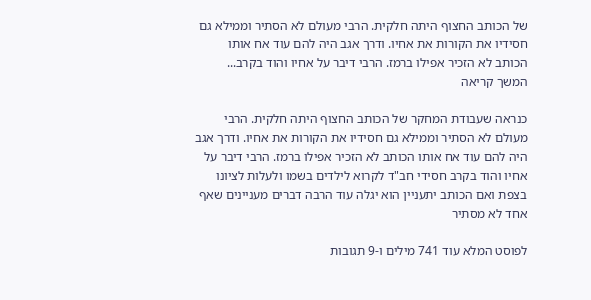של הכותב החצוף היתה חלקית. הרבי מעולם לא הסתיר וממילא גם חסידיו את הקורות את אחיו. ודרך אגב היה להם עוד אח אותו הכותב לא הזכיר אפילו ברמז. הרבי דיבר על אחיו והוד בקרב... המשך קריאה

כנראה שעבודת המחקר של הכותב החצוף היתה חלקית. הרבי מעולם לא הסתיר וממילא גם חסידיו את הקורות את אחיו. ודרך אגב היה להם עוד אח אותו הכותב לא הזכיר אפילו ברמז. הרבי דיבר על אחיו והוד בקרב חסידי חב"ד לקרוא לילדים בשמו ולעלות לציונו בצפת ואם הכותב יתעניין הוא יגלה עוד הרבה דברים מעניינים שאף אחד לא מסתיר

לפוסט המלא עוד 741 מילים ו-9 תגובות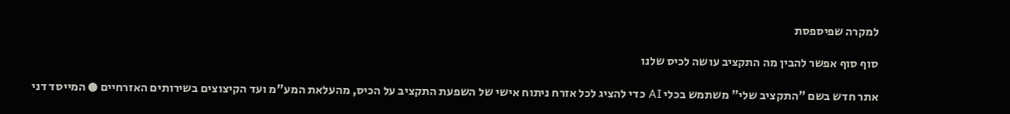למקרה שפיספסת

סוף סוף אפשר להבין מה התקציב עושה לכיס שלנו

אתר חדש בשם "התקציב שלי" משתמש בכלי AI כדי להציג לכל אזרח ניתוח אישי של השפעת התקציב על הכיס, מהעלאת המע"מ ועד הקיצוצים בשירותים האזרחיים ● המייסד דני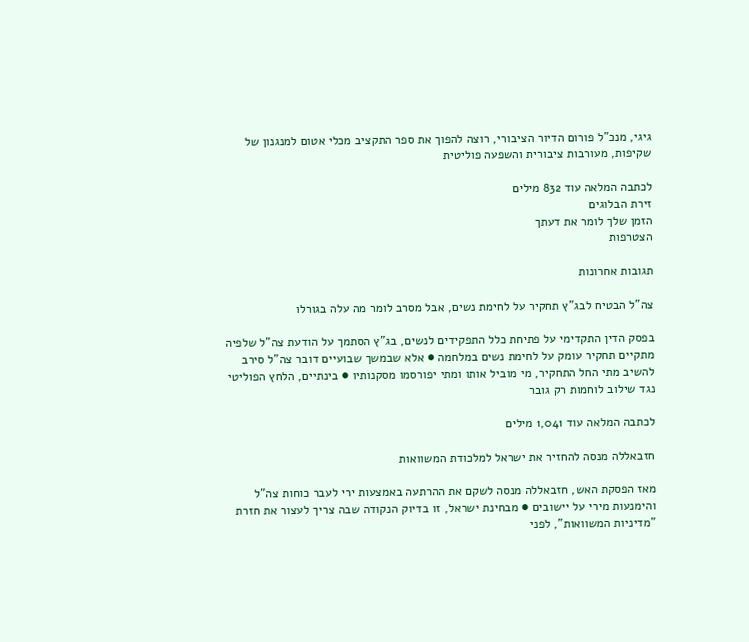גיגי, מנכ"ל פורום הדיור הציבורי, רוצה להפוך את ספר התקציב מכלי אטום למנגנון של שקיפות, מעורבות ציבורית והשפעה פוליטית

לכתבה המלאה עוד 832 מילים
זירת הבלוגים
הזמן שלך לומר את דעתך
הצטרפות

תגובות אחרונות

צה"ל הבטיח לבג"ץ תחקיר על לחימת נשים, אבל מסרב לומר מה עלה בגורלו

בפסק הדין התקדימי על פתיחת כלל התפקידים לנשים, בג"ץ הסתמך על הודעת צה"ל שלפיה מתקיים תחקיר עומק על לחימת נשים במלחמה ● אלא שבמשך שבועיים דובר צה"ל סירב להשיב מתי החל התחקיר, מי מוביל אותו ומתי יפורסמו מסקנותיו ● בינתיים, הלחץ הפוליטי נגד שילוב לוחמות רק גובר

לכתבה המלאה עוד 1,041 מילים

חזבאללה מנסה להחזיר את ישראל למלכודת המשוואות

מאז הפסקת האש, חזבאללה מנסה לשקם את ההרתעה באמצעות ירי לעבר כוחות צה"ל והימנעות מירי על יישובים ● מבחינת ישראל, זו בדיוק הנקודה שבה צריך לעצור את חזרת "מדיניות המשוואות", לפני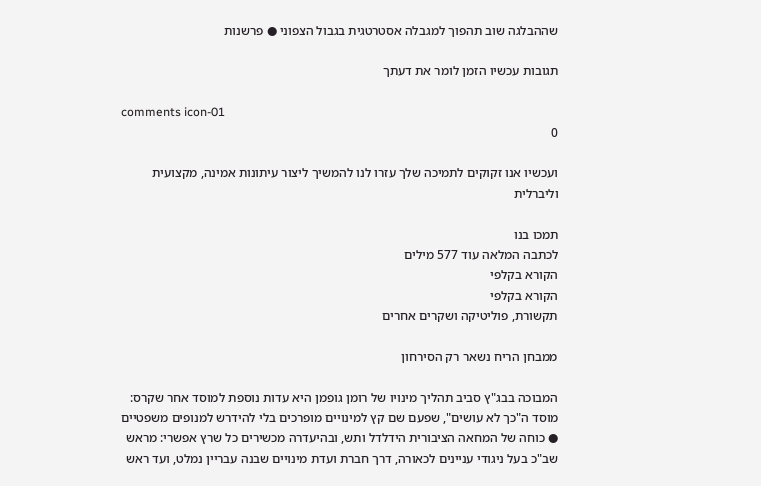שההבלגה שוב תהפוך למגבלה אסטרטגית בגבול הצפוני ● פרשנות

תגובות עכשיו הזמן לומר את דעתך

comments icon-01
0

ועכשיו אנו זקוקים לתמיכה שלך עזרו לנו להמשיך ליצור עיתונות אמינה, מקצועית וליברלית

תמכו בנו
לכתבה המלאה עוד 577 מילים
הקורא בקלפי
הקורא בקלפי
תקשורת, פוליטיקה ושקרים אחרים

ממבחן הריח נשאר רק הסירחון

המבוכה בבג"ץ סביב תהליך מינויו של רומן גופמן היא עדות נוספת למוסד אחר שקרס: מוסד ה"כך לא עושים", שפעם שם קץ למינויים מופרכים בלי להידרש למנופים משפטיים ● כוחה של המחאה הציבורית הידלדל ותש, ובהיעדרה מכשירים כל שרץ אפשרי: מראש שב"כ בעל ניגודי עניינים לכאורה, דרך חברת ועדת מינויים שבנה עבריין נמלט, ועד ראש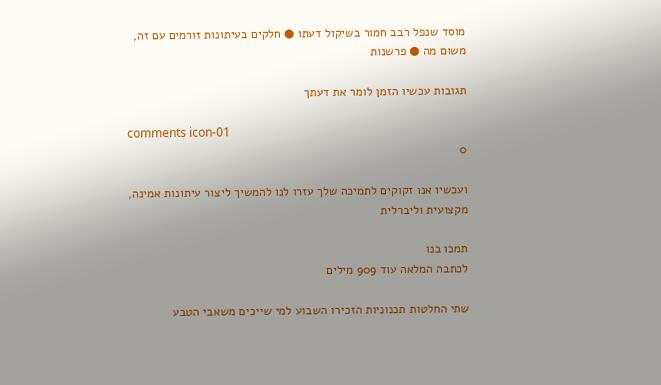מוסד שנפל רבב חמור בשיקול דעתו ● חלקים בעיתונות זורמים עם זה, משום מה ● פרשנות

תגובות עכשיו הזמן לומר את דעתך

comments icon-01
0

ועכשיו אנו זקוקים לתמיכה שלך עזרו לנו להמשיך ליצור עיתונות אמינה, מקצועית וליברלית

תמכו בנו
לכתבה המלאה עוד 909 מילים

שתי החלטות תכנוניות הזכירו השבוע למי שייכים משאבי הטבע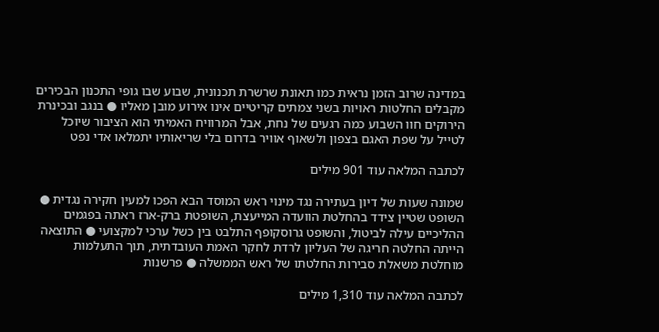במדינה שרוב הזמן נראית כמו תאונת שרשרת תכנונית, שבוע שבו גופי התכנון הבכירים מקבלים החלטות ראויות בשני צמתים קריטיים אינו אירוע מובן מאליו ● בנגב ובכינרת הירוקים חוו השבוע כמה רגעים של נחת, אבל המרוויח האמיתי הוא הציבור שיוכל לטייל על שפת האגם בצפון ולשאוף אוויר בדרום בלי שריאותיו יתמלאו אדי נפט

לכתבה המלאה עוד 901 מילים

שמונה שעות של דיון בעתירה נגד מינוי ראש המוסד הבא הפכו למעין חקירה נגדית ● השופט שטיין צידד בהחלטת הוועדה המייעצת, השופטת ברק-ארז ראתה בפגמים ההליכיים עילה לביטול, והשופט גרוסקופף התלבט בין כשל ערכי למקצועי ● התוצאה הייתה החלטה חריגה של העליון לרדת לחקר האמת העובדתית, תוך התעלמות מוחלטת משאלת סבירות החלטתו של ראש הממשלה ● פרשנות

לכתבה המלאה עוד 1,310 מילים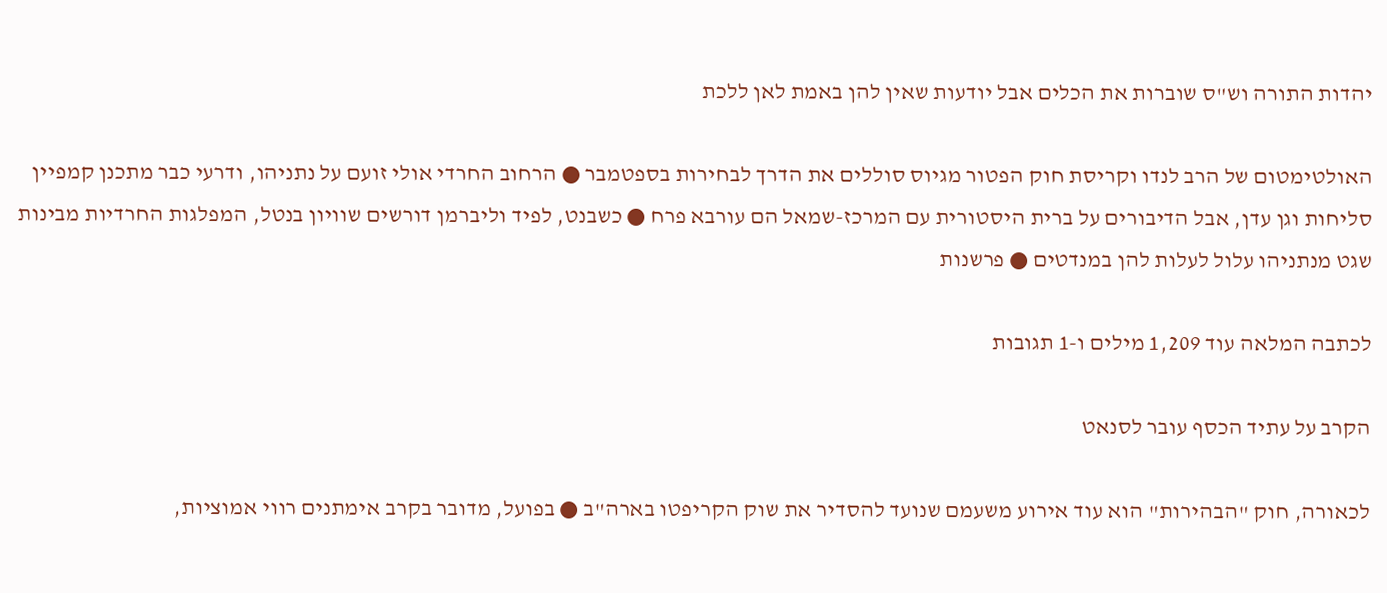יהדות התורה וש"ס שוברות את הכלים אבל יודעות שאין להן באמת לאן ללכת

האולטימטום של הרב לנדו וקריסת חוק הפטור מגיוס סוללים את הדרך לבחירות בספטמבר ● הרחוב החרדי אולי זועם על נתניהו, ודרעי כבר מתכנן קמפיין סליחות וגן עדן, אבל הדיבורים על ברית היסטורית עם המרכז-שמאל הם עורבא פרח ● כשבנט, לפיד וליברמן דורשים שוויון בנטל, המפלגות החרדיות מבינות שגט מנתניהו עלול לעלות להן במנדטים ● פרשנות

לכתבה המלאה עוד 1,209 מילים ו-1 תגובות

הקרב על עתיד הכסף עובר לסנאט

לכאורה, חוק "הבהירות" הוא עוד אירוע משעמם שנועד להסדיר את שוק הקריפטו בארה"ב ● בפועל, מדובר בקרב אימתנים רווי אמוציות,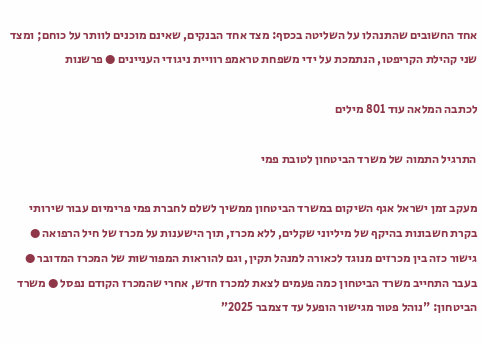אחד החשובים שהתנהלו על השליטה בכסף: מצד אחד הבנקים, שאינם מוכנים לוותר על כוחם; ומצד שני קהילת הקריפטו, הנתמכת על ידי משפחת טראמפ רוויית ניגודי העניינים ● פרשנות

לכתבה המלאה עוד 801 מילים

התרגיל התמוה של משרד הביטחון לטובת פמי

מעקב זמן ישראל אגף השיקום במשרד הביטחון ממשיך לשלם לחברת פמי פרימיום עבור שירותי בקרת חשבונות בהיקף של מיליוני שקלים, ללא מכרז, תוך הישענות על מכרז של חיל הרפואה ● גישור כזה בין מכרזים מנוגד לכאורה למנהל תקין, וגם להוראות המפורשות של המכרז המדובר ● בעבר התחייב משרד הביטחון כמה פעמים לצאת למכרז חדש, אחרי שהמכרז הקודם נפסל ● משרד הביטחון: "נוהל פטור מגישור הופעל עד דצמבר 2025”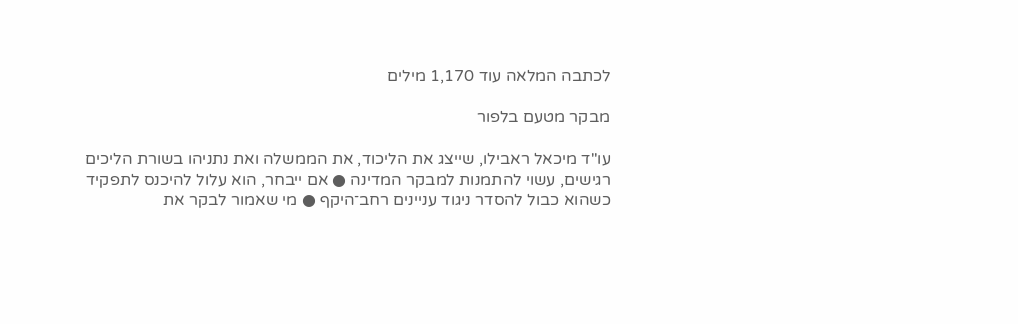לכתבה המלאה עוד 1,170 מילים

מבקר מטעם בלפור

עו"ד מיכאל ראבילו, שייצג את הליכוד, את הממשלה ואת נתניהו בשורת הליכים רגישים, עשוי להתמנות למבקר המדינה ● אם ייבחר, הוא עלול להיכנס לתפקיד כשהוא כבול להסדר ניגוד עניינים רחב־היקף ● מי שאמור לבקר את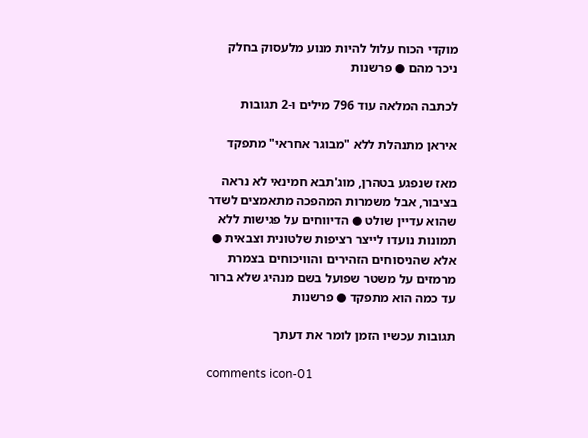מוקדי הכוח עלול להיות מנוע מלעסוק בחלק ניכר מהם ● פרשנות

לכתבה המלאה עוד 796 מילים ו-2 תגובות

איראן מתנהלת ללא "מבוגר אחראי" מתפקד

מאז שנפגע בטהרן, מוג'תבא חמינאי לא נראה בציבור, אבל משמרות המהפכה מתאמצים לשדר שהוא עדיין שולט ● הדיווחים על פגישות ללא תמונות נועדו לייצר רציפות שלטונית וצבאית ● אלא שהניסוחים הזהירים והוויכוחים בצמרת מרמזים על משטר שפועל בשם מנהיג שלא ברור עד כמה הוא מתפקד ● פרשנות

תגובות עכשיו הזמן לומר את דעתך

comments icon-01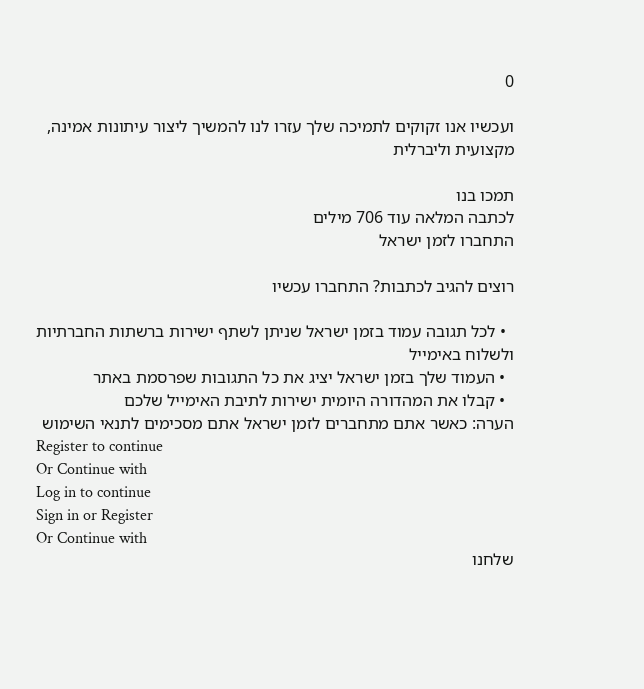0

ועכשיו אנו זקוקים לתמיכה שלך עזרו לנו להמשיך ליצור עיתונות אמינה, מקצועית וליברלית

תמכו בנו
לכתבה המלאה עוד 706 מילים
התחברו לזמן ישראל

רוצים להגיב לכתבות? התחברו עכשיו

  • לכל תגובה עמוד בזמן ישראל שניתן לשתף ישירות ברשתות החברתיות ולשלוח באימייל
  • העמוד שלך בזמן ישראל יציג את כל התגובות שפרסמת באתר
  • קבלו את המהדורה היומית ישירות לתיבת האימייל שלכם
הערה: כאשר אתם מתחברים לזמן ישראל אתם מסכימים לתנאי השימוש
Register to continue
Or Continue with
Log in to continue
Sign in or Register
Or Continue with
שלחנו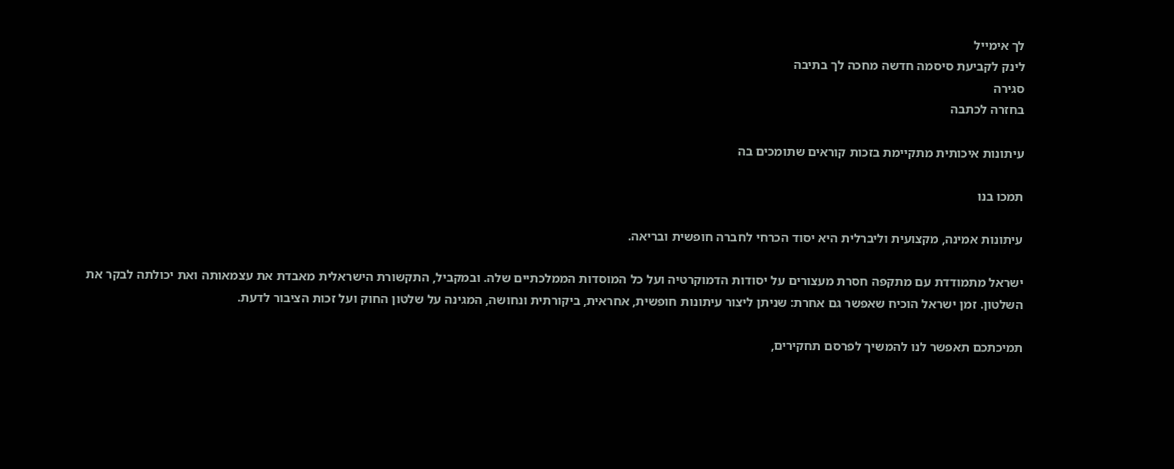לך אימייל
לינק לקביעת סיסמה חדשה מחכה לך בתיבה
סגירה
בחזרה לכתבה

עיתונות איכותית מתקיימת בזכות קוראים שתומכים בה

תמכו בנו

עיתונות אמינה, מקצועית וליברלית היא יסוד הכרחי לחברה חופשית ובריאה.

ישראל מתמודדת עם מתקפה חסרת מעצורים על יסודות הדמוקרטיה ועל כל המוסדות הממלכתיים שלה. ובמקביל, התקשורת הישראלית מאבדת את עצמאותה ואת יכולתה לבקר את השלטון. זמן ישראל הוכיח שאפשר גם אחרת: שניתן ליצור עיתונות חופשית, אחראית, ביקורתית ונחושה, המגינה על שלטון החוק ועל זכות הציבור לדעת.

תמיכתכם תאפשר לנו להמשיך לפרסם תחקירים,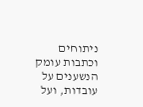ניתוחים וכתבות עומק הנשענים על עובדות, ועל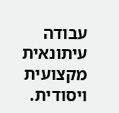עבודה עיתונאית מקצועית ויסודית.